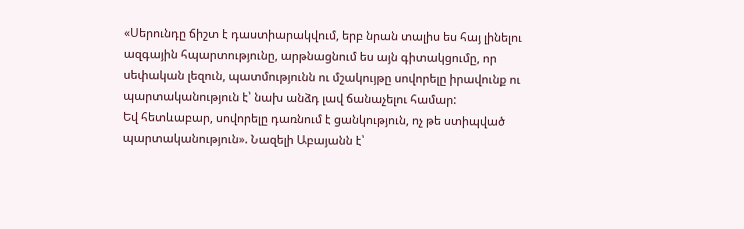«Սերունդը ճիշտ է դաստիարակվում, երբ նրան տալիս ես հայ լինելու ազգային հպարտությունը, արթնացնում ես այն գիտակցումը, որ սեփական լեզուն, պատմությունն ու մշակույթը սովորելը իրավունք ու պարտականություն է՝ նախ անձդ լավ ճանաչելու համար:
Եվ հետևաբար, սովորելը դառնում է ցանկություն, ոչ թե ստիպված պարտականություն». Նազելի Աբայանն է՝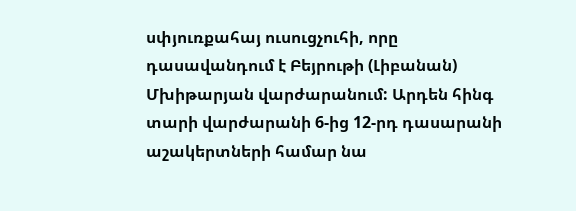սփյուռքահայ ուսուցչուհի, որը դասավանդում է Բեյրութի (Լիբանան) Մխիթարյան վարժարանում: Արդեն հինգ տարի վարժարանի 6-ից 12-րդ դասարանի աշակերտների համար նա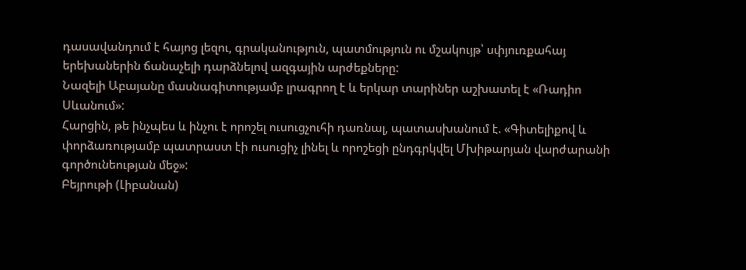դասավանդում է հայոց լեզու, գրականություն, պատմություն ու մշակույթ՝ սփյուռքահայ երեխաներին ճանաչելի դարձնելով ազգային արժեքները:
Նազելի Աբայանը մասնագիտությամբ լրագրող է և երկար տարիներ աշխատել է «Ռադիո Սևանում»:
Հարցին, թե ինչպես և ինչու է որոշել ուսուցչուհի դառնալ, պատասխանում է. «Գիտելիքով և փորձառությամբ պատրաստ էի ուսուցիչ լինել և որոշեցի ընդգրկվել Մխիթարյան վարժարանի գործունեության մեջ»:
Բեյրութի (Լիբանան)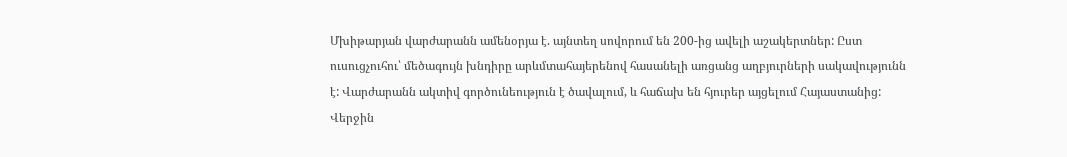Մխիթարյան վարժարանն ամենօրյա է. այնտեղ սովորում են 200-ից ավելի աշակերտներ: Ըստ ուսուցչուհու՝ մեծագույն խնդիրը արևմտահայերենով հասանելի առցանց աղբյուրների սակավությունն է: Վարժարանն ակտիվ գործունեություն է ծավալում, և հաճախ են հյուրեր այցելում Հայաստանից: Վերջին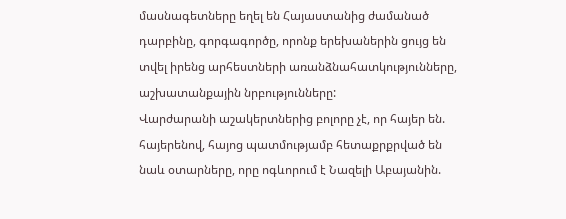մասնագետները եղել են Հայաստանից ժամանած դարբինը, գորգագործը, որոնք երեխաներին ցույց են տվել իրենց արհեստների առանձնահատկությունները, աշխատանքային նրբությունները:
Վարժարանի աշակերտներից բոլորը չէ, որ հայեր են. հայերենով, հայոց պատմությամբ հետաքրքրված են նաև օտարները, որը ոգևորում է Նազելի Աբայանին.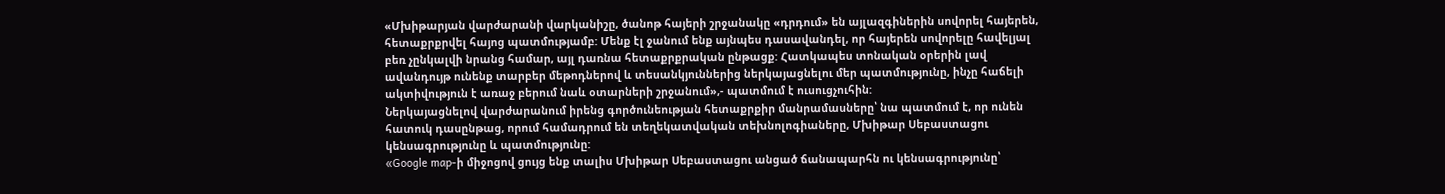«Մխիթարյան վարժարանի վարկանիշը, ծանոթ հայերի շրջանակը «դրդում» են այլազգիներին սովորել հայերեն, հետաքրքրվել հայոց պատմությամբ: Մենք էլ ջանում ենք այնպես դասավանդել, որ հայերեն սովորելը հավելյալ բեռ չընկալվի նրանց համար, այլ դառնա հետաքրքրական ընթացք: Հատկապես տոնական օրերին լավ ավանդույթ ունենք տարբեր մեթոդներով և տեսանկյուններից ներկայացնելու մեր պատմությունը, ինչը հաճելի ակտիվություն է առաջ բերում նաև օտարների շրջանում»,- պատմում է ուսուցչուհին:
Ներկայացնելով վարժարանում իրենց գործունեության հետաքրքիր մանրամասները՝ նա պատմում է, որ ունեն հատուկ դասընթաց, որում համադրում են տեղեկատվական տեխնոլոգիաները, Մխիթար Սեբաստացու կենսագրությունը և պատմությունը:
«Google map-ի միջոցով ցույց ենք տալիս Մխիթար Սեբաստացու անցած ճանապարհն ու կենսագրությունը՝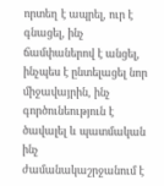որտեղ է ապրել, ուր է գնացել, ինչ ճամփաներով է անցել, ինչպես է ընտելացել նոր միջավայրին, ինչ գործունեություն է ծավալել և պատմական ինչ ժամանակաշրջանում է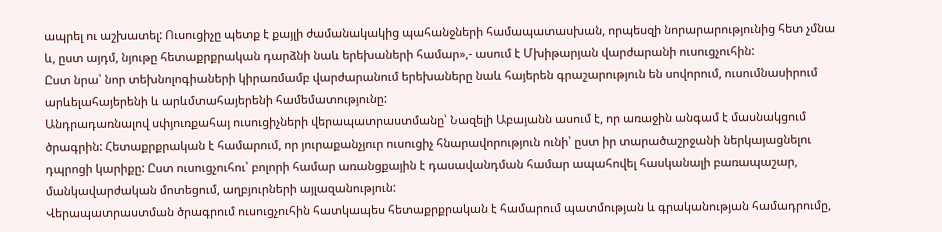ապրել ու աշխատել: Ուսուցիչը պետք է քայլի ժամանակակից պահանջների համապատասխան, որպեսզի նորարարությունից հետ չմնա և, ըստ այդմ, նյութը հետաքրքրական դարձնի նաև երեխաների համար»,- ասում է Մխիթարյան վարժարանի ուսուցչուհին:
Ըստ նրա՝ նոր տեխնոլոգիաների կիրառմամբ վարժարանում երեխաները նաև հայերեն գրաշարություն են սովորում, ուսումնասիրում արևելահայերենի և արևմտահայերենի համեմատությունը:
Անդրադառնալով սփյուռքահայ ուսուցիչների վերապատրաստմանը՝ Նազելի Աբայանն ասում է, որ առաջին անգամ է մասնակցում ծրագրին: Հետաքրքրական է համարում, որ յուրաքանչյուր ուսուցիչ հնարավորություն ունի՝ ըստ իր տարածաշրջանի ներկայացնելու դպրոցի կարիքը: Ըստ ուսուցչուհու՝ բոլորի համար առանցքային է դասավանդման համար ապահովել հասկանալի բառապաշար, մանկավարժական մոտեցում, աղբյուրների այլազանություն:
Վերապատրաստման ծրագրում ուսուցչուհին հատկապես հետաքրքրական է համարում պատմության և գրականության համադրումը,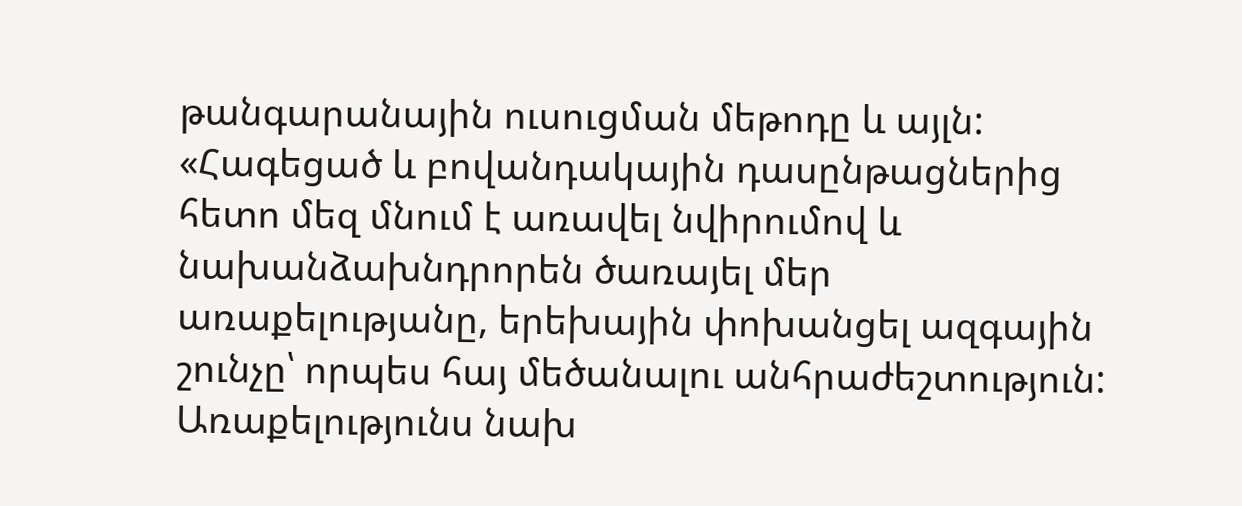թանգարանային ուսուցման մեթոդը և այլն:
«Հագեցած և բովանդակային դասընթացներից հետո մեզ մնում է առավել նվիրումով և նախանձախնդրորեն ծառայել մեր առաքելությանը, երեխային փոխանցել ազգային շունչը՝ որպես հայ մեծանալու անհրաժեշտություն: Առաքելությունս նախ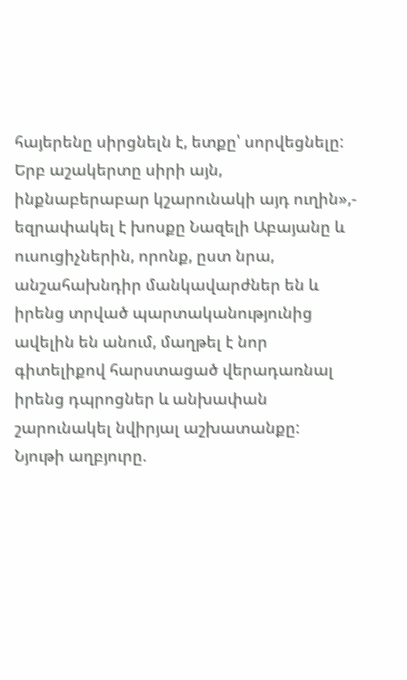հայերենը սիրցնելն է, ետքը՝ սորվեցնելը: Երբ աշակերտը սիրի այն, ինքնաբերաբար կշարունակի այդ ուղին»,- եզրափակել է խոսքը Նազելի Աբայանը և ուսուցիչներին, որոնք, ըստ նրա, անշահախնդիր մանկավարժներ են և իրենց տրված պարտականությունից ավելին են անում, մաղթել է նոր գիտելիքով հարստացած վերադառնալ իրենց դպրոցներ և անխափան շարունակել նվիրյալ աշխատանքը:
Նյութի աղբյուրը.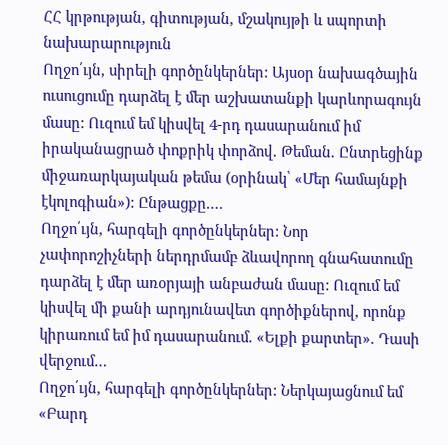ՀՀ կրթության, գիտության, մշակույթի և սպորտի նախարարություն
Ողջո՛ւյն, սիրելի գործընկերներ: Այսօր նախագծային ուսուցումը դարձել է մեր աշխատանքի կարևորագույն մասը: Ուզում եմ կիսվել 4-րդ դասարանում իմ իրականացրած փոքրիկ փորձով. Թեման. Ընտրեցինք միջառարկայական թեմա (օրինակ՝ «Մեր համայնքի էկոլոգիան»): Ընթացքը.…
Ողջո՛ւյն, հարգելի գործընկերներ: Նոր չափորոշիչների ներդրմամբ ձևավորող գնահատումը դարձել է մեր առօրյայի անբաժան մասը: Ուզում եմ կիսվել մի քանի արդյունավետ գործիքներով, որոնք կիրառում եմ իմ դասարանում. «Ելքի քարտեր». Դասի վերջում…
Ողջո՛ւյն, հարգելի գործընկերներ: Ներկայացնում եմ «Բարդ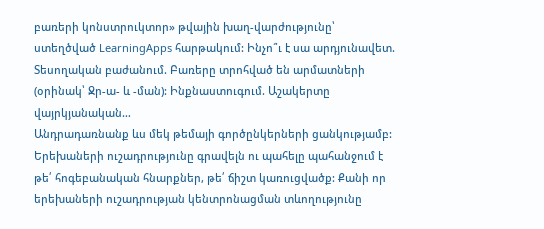բառերի կոնստրուկտոր» թվային խաղ-վարժությունը՝ ստեղծված LearningApps հարթակում: Ինչո՞ւ է սա արդյունավետ. Տեսողական բաժանում. Բառերը տրոհված են արմատների (օրինակ՝ Ջր-ա- և -ման): Ինքնաստուգում. Աշակերտը վայրկյանական…
Անդրադառնանք ևս մեկ թեմայի գործընկերների ցանկությամբ: Երեխաների ուշադրությունը գրավելն ու պահելը պահանջում է թե՛ հոգեբանական հնարքներ, թե՛ ճիշտ կառուցվածք: Քանի որ երեխաների ուշադրության կենտրոնացման տևողությունը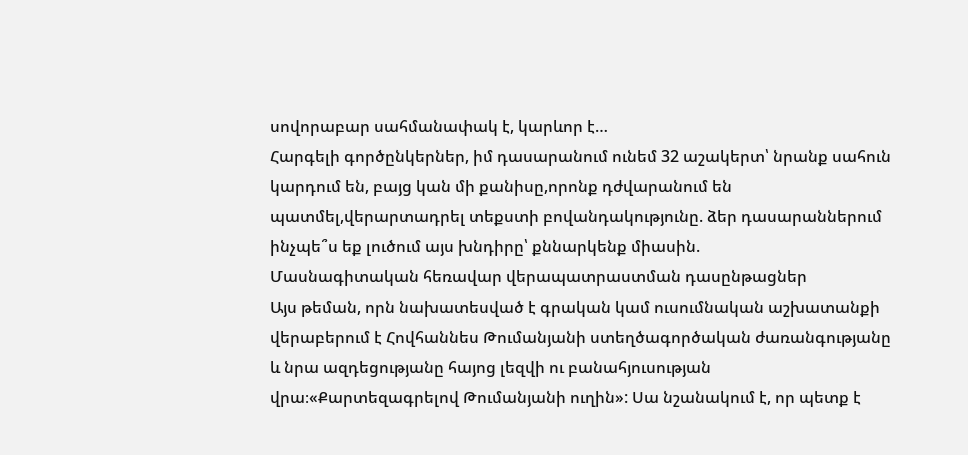սովորաբար սահմանափակ է, կարևոր է…
Հարգելի գործընկերներ, իմ դասարանում ունեմ 32 աշակերտ՝ նրանք սահուն կարդում են, բայց կան մի քանիսը,որոնք դժվարանում են պատմել,վերարտադրել տեքստի բովանդակությունը. ձեր դասարաններում ինչպե՞ս եք լուծում այս խնդիրը՝ քննարկենք միասին.
Մասնագիտական հեռավար վերապատրաստման դասընթացներ
Այս թեման, որն նախատեսված է գրական կամ ուսումնական աշխատանքի վերաբերում է Հովհաննես Թումանյանի ստեղծագործական ժառանգությանը և նրա ազդեցությանը հայոց լեզվի ու բանահյուսության վրա։«Քարտեզագրելով Թումանյանի ուղին»: Սա նշանակում է, որ պետք է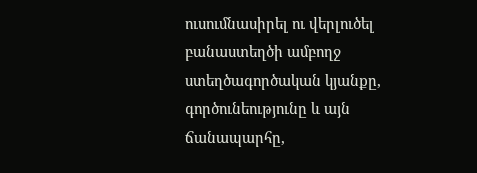ուսումնասիրել ու վերլուծել բանաստեղծի ամբողջ ստեղծագործական կյանքը, գործունեությունը և այն ճանապարհը,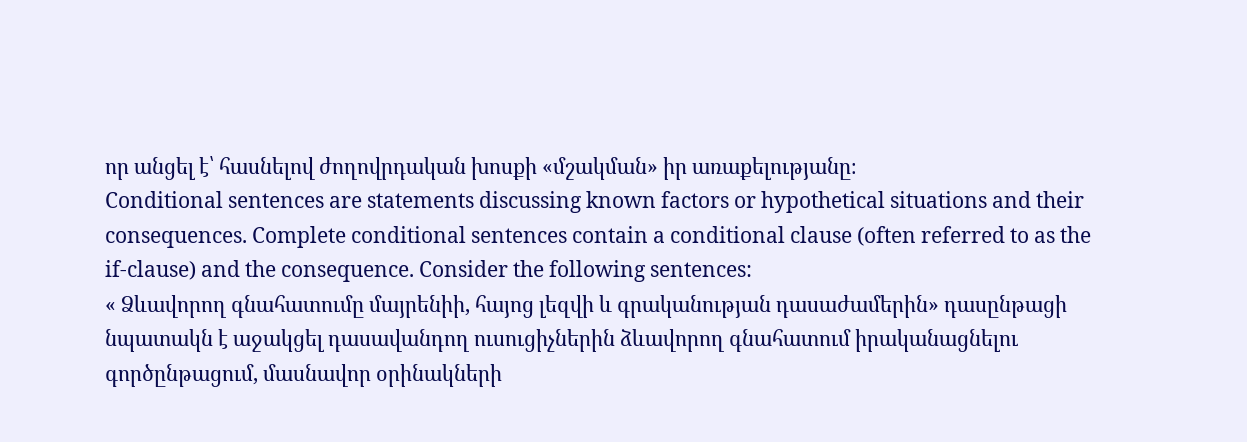որ անցել է՝ հասնելով ժողովրդական խոսքի «մշակման» իր առաքելությանը։
Conditional sentences are statements discussing known factors or hypothetical situations and their consequences. Complete conditional sentences contain a conditional clause (often referred to as the if-clause) and the consequence. Consider the following sentences:
« Ձևավորող գնահատումը մայրենիի, հայոց լեզվի և գրականության դասաժամերին» դասընթացի նպատակն է աջակցել դասավանդող ուսուցիչներին ձևավորող գնահատում իրականացնելու գործընթացում, մասնավոր օրինակների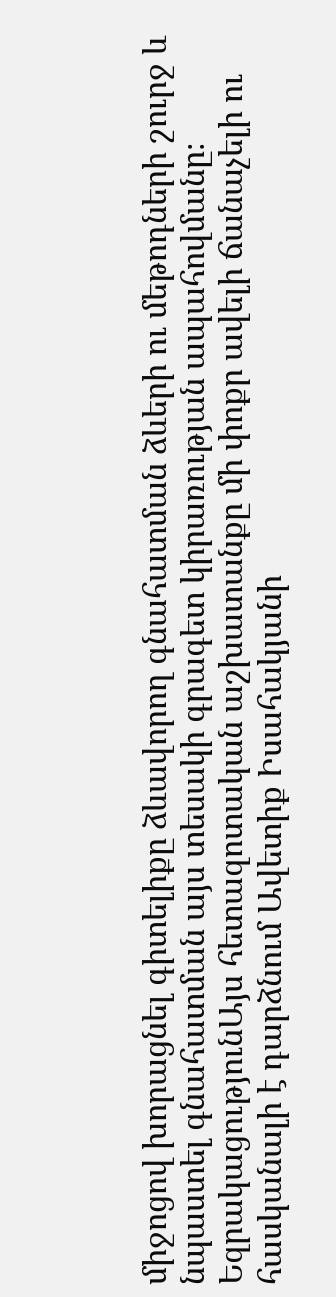միջոցով խորացնել գիտելիքը ձևավորող գնահատման ձևերի ու մեթոդների շուրջ և նպաստել գնահատման այս տեսակի գրագետ կիրառության ապահովմանը։
ԵզրակացությունԱյս հետազոտական աշխատանքը մի փոքր ավելի ճանաչելի ու հասկանալի է դարձնում Ավետիք Իսահակյանի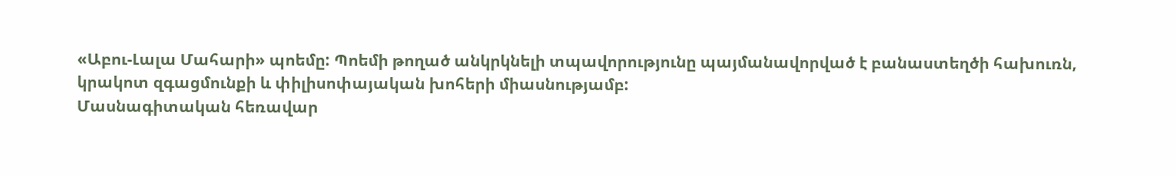«Աբու-Լալա Մահարի» պոեմը: Պոեմի թողած անկրկնելի տպավորությունը պայմանավորված է բանաստեղծի հախուռն, կրակոտ զգացմունքի և փիլիսոփայական խոհերի միասնությամբ:
Մասնագիտական հեռավար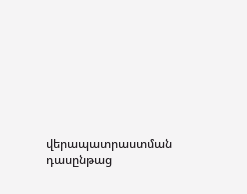վերապատրաստման դասընթաց